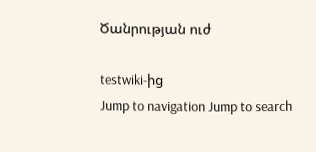Ծանրության ուժ

testwiki-ից
Jump to navigation Jump to search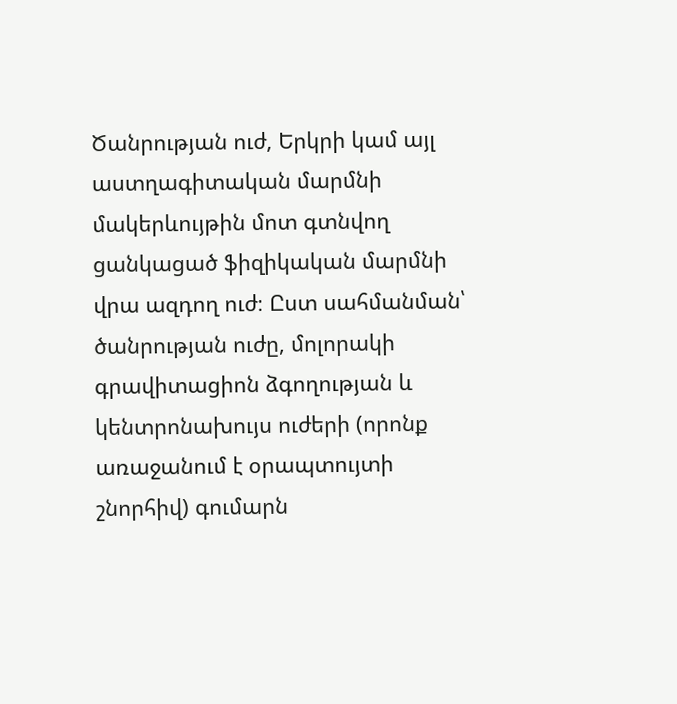Ծանրության ուժ, Երկրի կամ այլ աստղագիտական մարմնի մակերևույթին մոտ գտնվող ցանկացած ֆիզիկական մարմնի վրա ազդող ուժ։ Ըստ սահմանման՝ ծանրության ուժը, մոլորակի գրավիտացիոն ձգողության և կենտրոնախույս ուժերի (որոնք առաջանում է օրապտույտի շնորհիվ) գումարն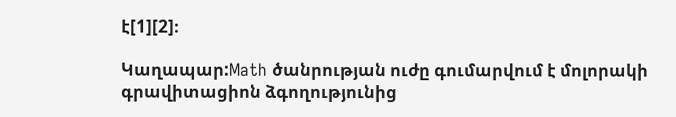է[1][2]։

Կաղապար:Math ծանրության ուժը գումարվում է մոլորակի գրավիտացիոն ձգողությունից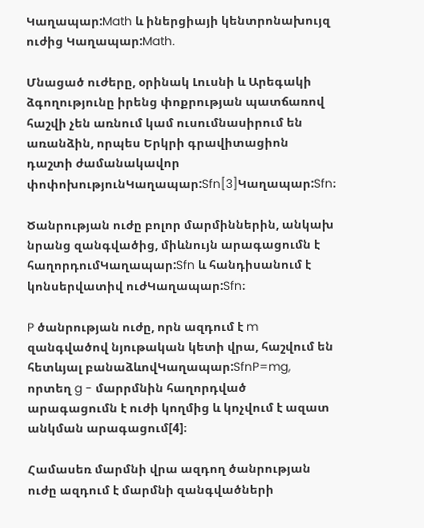Կաղապար:Math և իներցիայի կենտրոնախույզ ուժից Կաղապար:Math.

Մնացած ուժերը, օրինակ Լուսնի և Արեգակի ձգողությունը իրենց փոքրության պատճառով հաշվի չեն առնում կամ ուսումնասիրում են առանձին, որպես Երկրի գրավիտացիոն դաշտի ժամանակավոր փոփոխությունԿաղապար:Sfn[3]Կաղապար:Sfn։

Ծանրության ուժը բոլոր մարմիններին, անկախ նրանց զանգվածից, միևնույն արագացումն է հաղորդումԿաղապար:Sfn և հանդիսանում է կոնսերվատիվ ուժԿաղապար:Sfn։

P ծանրության ուժը, որն ազդում է m զանգվածով նյութական կետի վրա, հաշվում են հետևյալ բանաձևովԿաղապար:SfnP=mg, որտեղ g - մարրմնին հաղորդված արագացումն է ուժի կողմից և կոչվում է ազատ անկման արագացում[4]։

Համասեռ մարմնի վրա ազդող ծանրության ուժը ազդում է մարմնի զանգվածների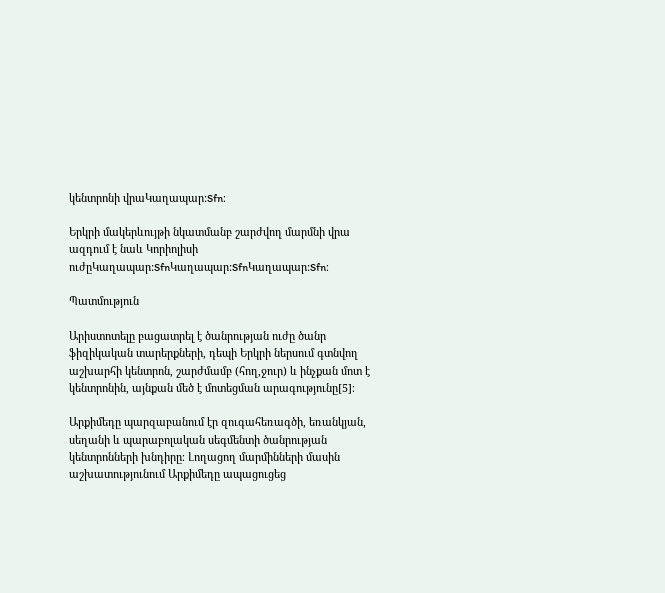կենտրոնի վրաԿաղապար:Sfn։

Երկրի մակերևույթի նկատմանբ շարժվող մարմնի վրա ազդում է նաև Կորիոլիսի ուժըԿաղապար:SfnԿաղապար:SfnԿաղապար:Sfn։

Պատմություն

Արիստոտելը բացատրել է ծանրության ուժը ծանր ֆիզիկական տարերքների, դեպի Երկրի ներսում գտնվող աշխարհի կենտրոն, շարժմամբ (հող,ջուր) և ինչքան մոտ է կենտրոնին, այնքան մեծ է մոտեցման արագությունը[5]։

Արքիմեդը պարզաբանում էր զուգահեռագծի, եռանկյան, սեղանի և պարաբոլական սեգմենտի ծանրության կենտրոնների խնդիրը։ Լողացող մարմինների մասին աշխատությունում Արքիմեդը ապացուցեց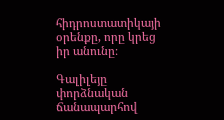հիդրոստատիկայի օրենքը, որը կրեց իր անունը։

Գալիլեյը փորձնական ճանապարհով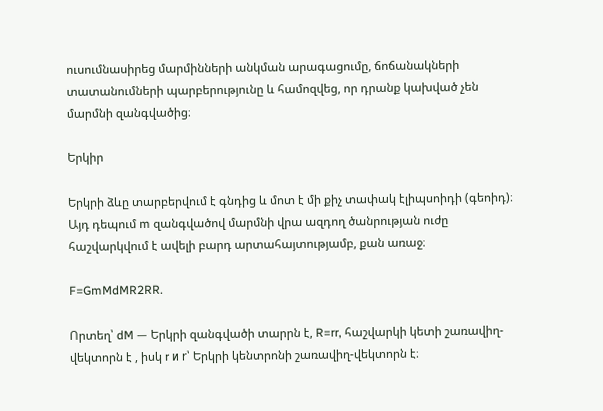ուսումնասիրեց մարմինների անկման արագացումը, ճոճանակների տատանումների պարբերությունը և համոզվեց, որ դրանք կախված չեն մարմնի զանգվածից։

Երկիր

Երկրի ձևը տարբերվում է գնդից և մոտ է մի քիչ տափակ էլիպսոիդի (գեոիդ)։ Այդ դեպում m զանգվածով մարմնի վրա ազդող ծանրության ուժը հաշվարկվում է ավելի բարդ արտահայտությամբ, քան առաջ։

F=GmMdMR2RR.

Որտեղ՝ dM — Երկրի զանգվածի տարրն է, R=rr, հաշվարկի կետի շառավիղ-վեկտորն է , իսկ r и r՝ Երկրի կենտրոնի շառավիղ-վեկտորն է։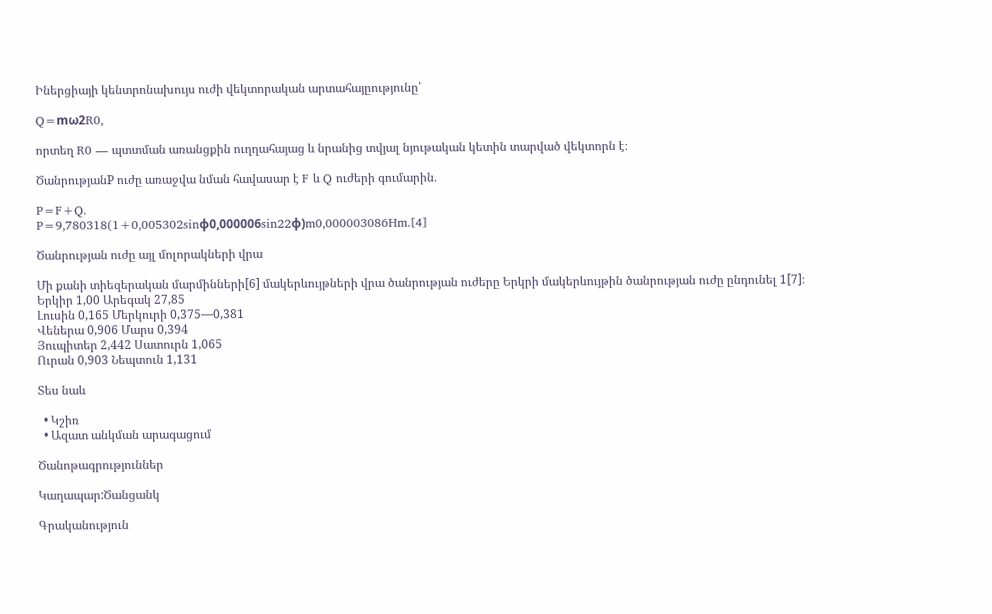Իներցիայի կենտրոնախույս ուժի վեկտորական արտահայըությունը՝

Q=mω2R0,

որտեղ R0 — պտտման առանցքին ուղղահայաց և նրանից տվյալ նյութական կետին տարված վեկտորն է։

ԾանրությանP ուժը առաջվա նման հավասար է F և Q ուժերի գումարին․

P=F+Q.
P=9,780318(1+0,005302sinφ0,000006sin22φ)m0,000003086Hm.[4]

Ծանրության ուժը այլ մոլորակների վրա

Մի քանի տիեզերական մարմինների[6] մակերևույթների վրա ծանրության ուժերը Երկրի մակերևույթին ծանրության ուժը ընդունել 1[7]։
Երկիր 1,00 Արեգակ 27,85
Լուսին 0,165 Մերկուրի 0,375—0,381
Վեներա 0,906 Մարս 0,394
Յուպիտեր 2,442 Սատուրն 1,065
Ուրան 0,903 Նեպտուն 1,131

Տես նաև

  • Կշիռ
  • Ազատ անկման արագացում

Ծանոթագրություններ

Կաղապար:Ծանցանկ

Գրականություն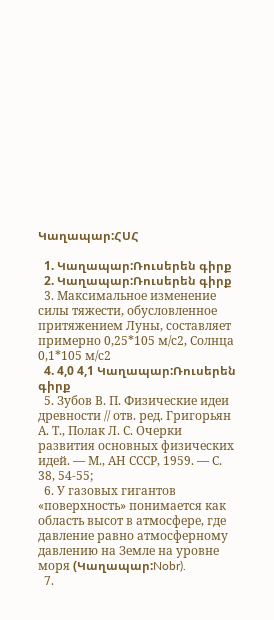Կաղապար:ՀՍՀ

  1. Կաղապար:Ռուսերեն գիրք
  2. Կաղապար:Ռուսերեն գիրք
  3. Максимальное изменение силы тяжести, обусловленное притяжением Луны, составляет примерно 0,25*105 м/с2, Солнца 0,1*105 м/с2
  4. 4,0 4,1 Կաղապար:Ռուսերեն գիրք
  5. Зубов В. П. Физические идеи древности // отв. ред. Григорьян А. Т., Полак Л. С. Очерки развития основных физических идей. — М., АН СССР, 1959. — С. 38, 54-55;
  6. У газовых гигантов «поверхность» понимается как область высот в атмосфере, где давление равно атмосферному давлению на Земле на уровне моря (Կաղապար:Nobr).
  7.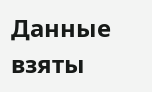Данные взяты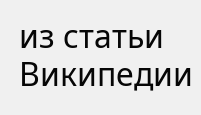из статьи Википедии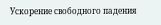Ускорение свободного падения